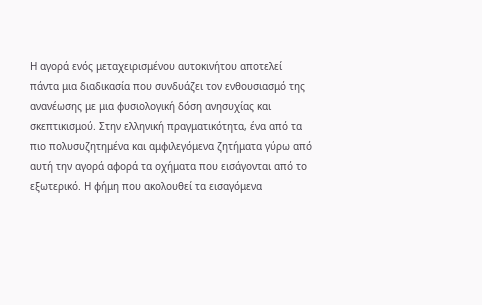Η αγορά ενός μεταχειρισμένου αυτοκινήτου αποτελεί πάντα μια διαδικασία που συνδυάζει τον ενθουσιασμό της ανανέωσης με μια φυσιολογική δόση ανησυχίας και σκεπτικισμού. Στην ελληνική πραγματικότητα, ένα από τα πιο πολυσυζητημένα και αμφιλεγόμενα ζητήματα γύρω από αυτή την αγορά αφορά τα οχήματα που εισάγονται από το εξωτερικό. Η φήμη που ακολουθεί τα εισαγόμενα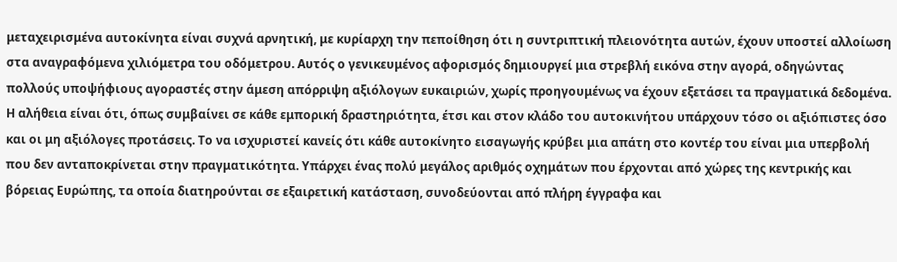μεταχειρισμένα αυτοκίνητα είναι συχνά αρνητική, με κυρίαρχη την πεποίθηση ότι η συντριπτική πλειονότητα αυτών, έχουν υποστεί αλλοίωση στα αναγραφόμενα χιλιόμετρα του οδόμετρου. Αυτός ο γενικευμένος αφορισμός δημιουργεί μια στρεβλή εικόνα στην αγορά, οδηγώντας πολλούς υποψήφιους αγοραστές στην άμεση απόρριψη αξιόλογων ευκαιριών, χωρίς προηγουμένως να έχουν εξετάσει τα πραγματικά δεδομένα.
Η αλήθεια είναι ότι, όπως συμβαίνει σε κάθε εμπορική δραστηριότητα, έτσι και στον κλάδο του αυτοκινήτου υπάρχουν τόσο οι αξιόπιστες όσο και οι μη αξιόλογες προτάσεις. Το να ισχυριστεί κανείς ότι κάθε αυτοκίνητο εισαγωγής κρύβει μια απάτη στο κοντέρ του είναι μια υπερβολή που δεν ανταποκρίνεται στην πραγματικότητα. Υπάρχει ένας πολύ μεγάλος αριθμός οχημάτων που έρχονται από χώρες της κεντρικής και βόρειας Ευρώπης, τα οποία διατηρούνται σε εξαιρετική κατάσταση, συνοδεύονται από πλήρη έγγραφα και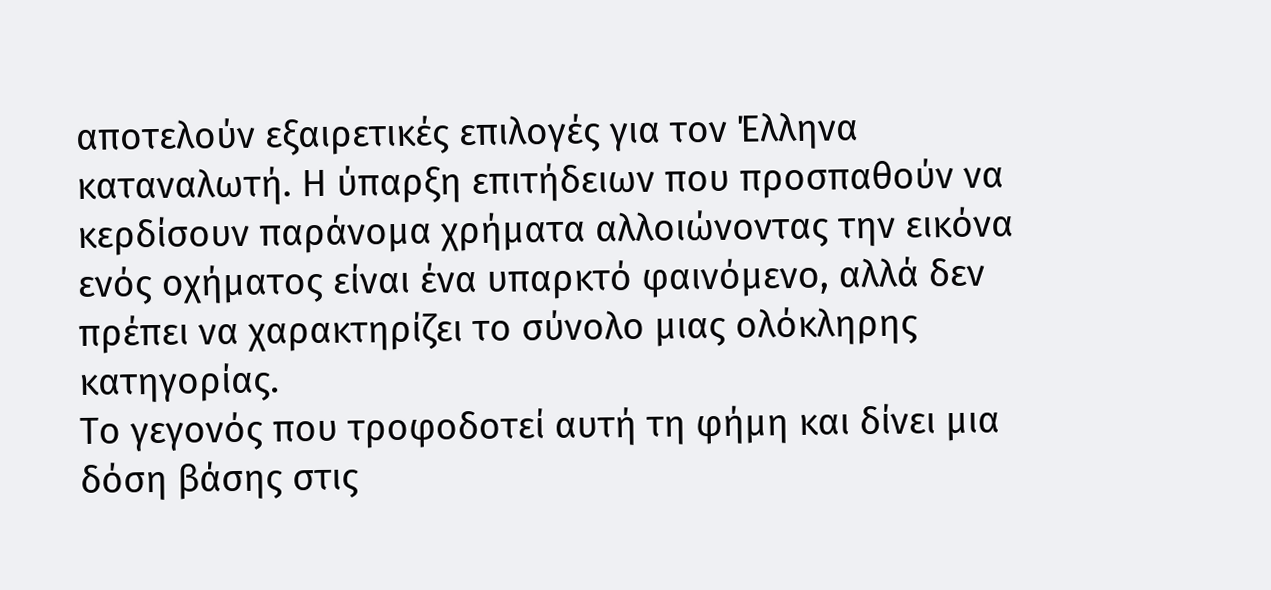αποτελούν εξαιρετικές επιλογές για τον Έλληνα καταναλωτή. Η ύπαρξη επιτήδειων που προσπαθούν να κερδίσουν παράνομα χρήματα αλλοιώνοντας την εικόνα ενός οχήματος είναι ένα υπαρκτό φαινόμενο, αλλά δεν πρέπει να χαρακτηρίζει το σύνολο μιας ολόκληρης κατηγορίας.
Το γεγονός που τροφοδοτεί αυτή τη φήμη και δίνει μια δόση βάσης στις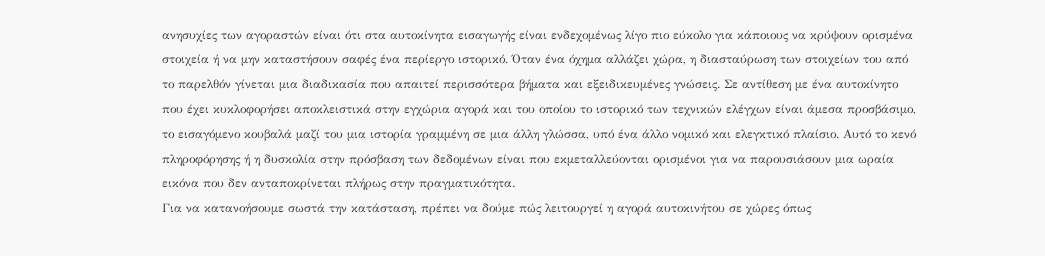ανησυχίες των αγοραστών είναι ότι στα αυτοκίνητα εισαγωγής είναι ενδεχομένως λίγο πιο εύκολο για κάποιους να κρύψουν ορισμένα στοιχεία ή να μην καταστήσουν σαφές ένα περίεργο ιστορικό. Όταν ένα όχημα αλλάζει χώρα, η διασταύρωση των στοιχείων του από το παρελθόν γίνεται μια διαδικασία που απαιτεί περισσότερα βήματα και εξειδικευμένες γνώσεις. Σε αντίθεση με ένα αυτοκίνητο που έχει κυκλοφορήσει αποκλειστικά στην εγχώρια αγορά και του οποίου το ιστορικό των τεχνικών ελέγχων είναι άμεσα προσβάσιμο, το εισαγόμενο κουβαλά μαζί του μια ιστορία γραμμένη σε μια άλλη γλώσσα, υπό ένα άλλο νομικό και ελεγκτικό πλαίσιο. Αυτό το κενό πληροφόρησης ή η δυσκολία στην πρόσβαση των δεδομένων είναι που εκμεταλλεύονται ορισμένοι για να παρουσιάσουν μια ωραία εικόνα που δεν ανταποκρίνεται πλήρως στην πραγματικότητα.
Για να κατανοήσουμε σωστά την κατάσταση, πρέπει να δούμε πώς λειτουργεί η αγορά αυτοκινήτου σε χώρες όπως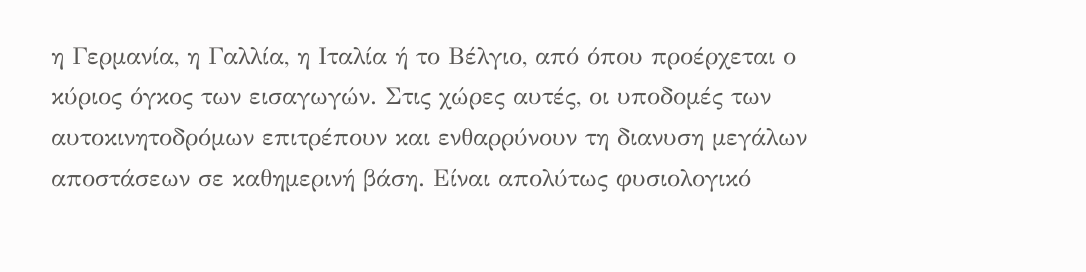η Γερμανία, η Γαλλία, η Ιταλία ή το Βέλγιο, από όπου προέρχεται ο κύριος όγκος των εισαγωγών. Στις χώρες αυτές, οι υποδομές των αυτοκινητοδρόμων επιτρέπουν και ενθαρρύνουν τη διανυση μεγάλων αποστάσεων σε καθημερινή βάση. Είναι απολύτως φυσιολογικό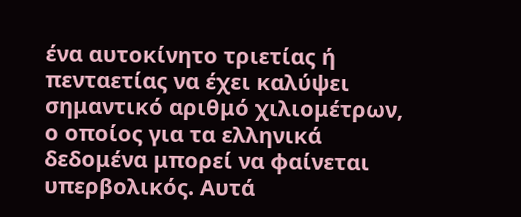ένα αυτοκίνητο τριετίας ή πενταετίας να έχει καλύψει σημαντικό αριθμό χιλιομέτρων, ο οποίος για τα ελληνικά δεδομένα μπορεί να φαίνεται υπερβολικός. Αυτά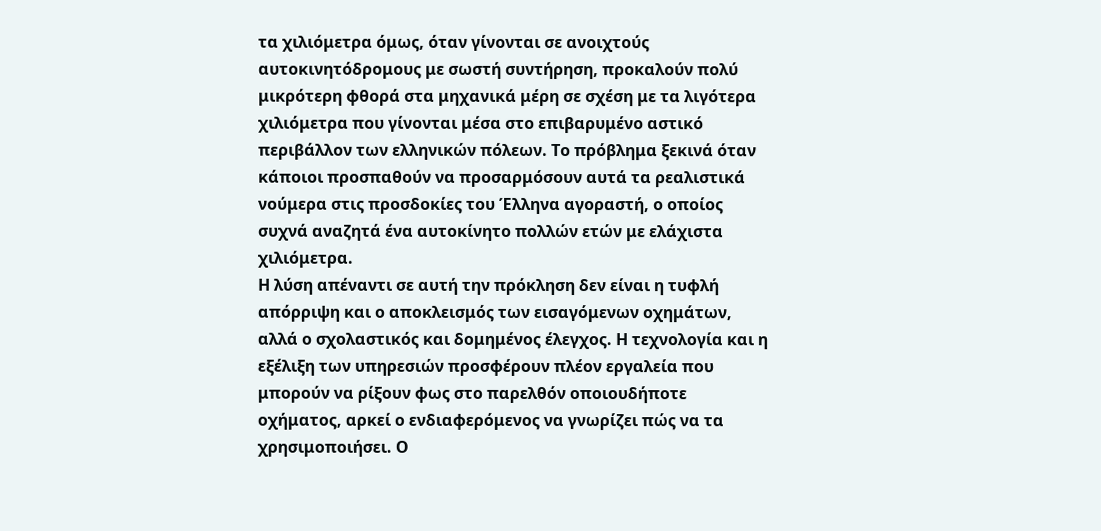τα χιλιόμετρα όμως, όταν γίνονται σε ανοιχτούς αυτοκινητόδρομους με σωστή συντήρηση, προκαλούν πολύ μικρότερη φθορά στα μηχανικά μέρη σε σχέση με τα λιγότερα χιλιόμετρα που γίνονται μέσα στο επιβαρυμένο αστικό περιβάλλον των ελληνικών πόλεων. Το πρόβλημα ξεκινά όταν κάποιοι προσπαθούν να προσαρμόσουν αυτά τα ρεαλιστικά νούμερα στις προσδοκίες του Έλληνα αγοραστή, ο οποίος συχνά αναζητά ένα αυτοκίνητο πολλών ετών με ελάχιστα χιλιόμετρα.
Η λύση απέναντι σε αυτή την πρόκληση δεν είναι η τυφλή απόρριψη και ο αποκλεισμός των εισαγόμενων οχημάτων, αλλά ο σχολαστικός και δομημένος έλεγχος. Η τεχνολογία και η εξέλιξη των υπηρεσιών προσφέρουν πλέον εργαλεία που μπορούν να ρίξουν φως στο παρελθόν οποιουδήποτε οχήματος, αρκεί ο ενδιαφερόμενος να γνωρίζει πώς να τα χρησιμοποιήσει. Ο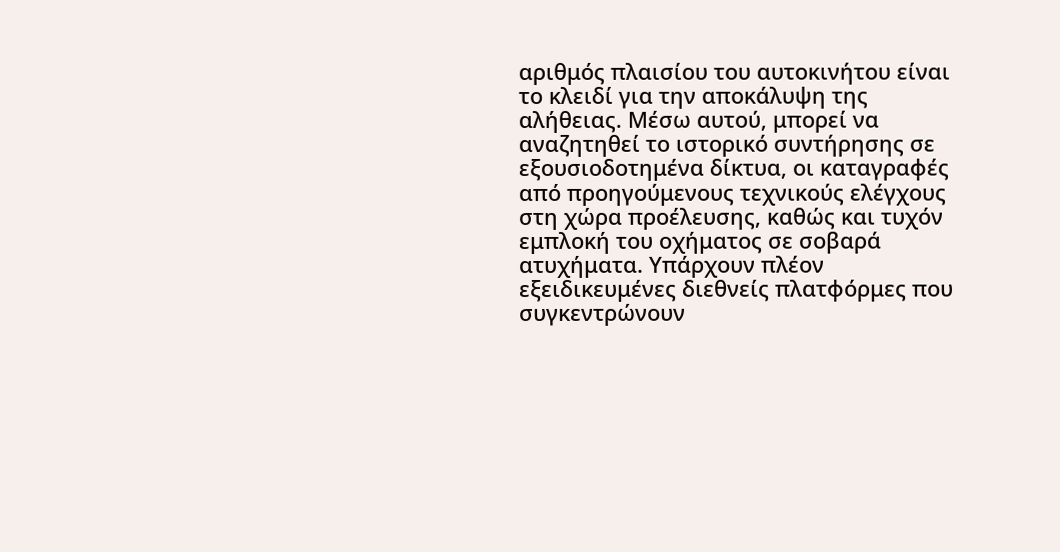αριθμός πλαισίου του αυτοκινήτου είναι το κλειδί για την αποκάλυψη της αλήθειας. Μέσω αυτού, μπορεί να αναζητηθεί το ιστορικό συντήρησης σε εξουσιοδοτημένα δίκτυα, οι καταγραφές από προηγούμενους τεχνικούς ελέγχους στη χώρα προέλευσης, καθώς και τυχόν εμπλοκή του οχήματος σε σοβαρά ατυχήματα. Υπάρχουν πλέον εξειδικευμένες διεθνείς πλατφόρμες που συγκεντρώνουν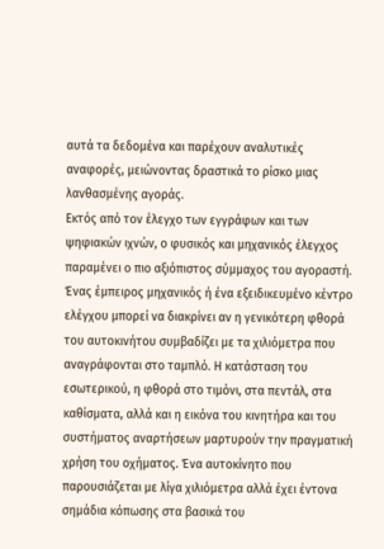αυτά τα δεδομένα και παρέχουν αναλυτικές αναφορές, μειώνοντας δραστικά το ρίσκο μιας λανθασμένης αγοράς.
Εκτός από τον έλεγχο των εγγράφων και των ψηφιακών ιχνών, ο φυσικός και μηχανικός έλεγχος παραμένει ο πιο αξιόπιστος σύμμαχος του αγοραστή. Ένας έμπειρος μηχανικός ή ένα εξειδικευμένο κέντρο ελέγχου μπορεί να διακρίνει αν η γενικότερη φθορά του αυτοκινήτου συμβαδίζει με τα χιλιόμετρα που αναγράφονται στο ταμπλό. Η κατάσταση του εσωτερικού, η φθορά στο τιμόνι, στα πεντάλ, στα καθίσματα, αλλά και η εικόνα του κινητήρα και του συστήματος αναρτήσεων μαρτυρούν την πραγματική χρήση του οχήματος. Ένα αυτοκίνητο που παρουσιάζεται με λίγα χιλιόμετρα αλλά έχει έντονα σημάδια κόπωσης στα βασικά του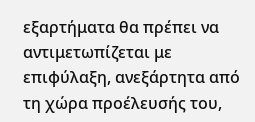εξαρτήματα θα πρέπει να αντιμετωπίζεται με επιφύλαξη, ανεξάρτητα από τη χώρα προέλευσής του,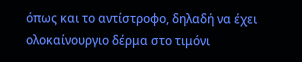όπως και το αντίστροφο, δηλαδή να έχει ολοκαίνουργιο δέρμα στο τιμόνι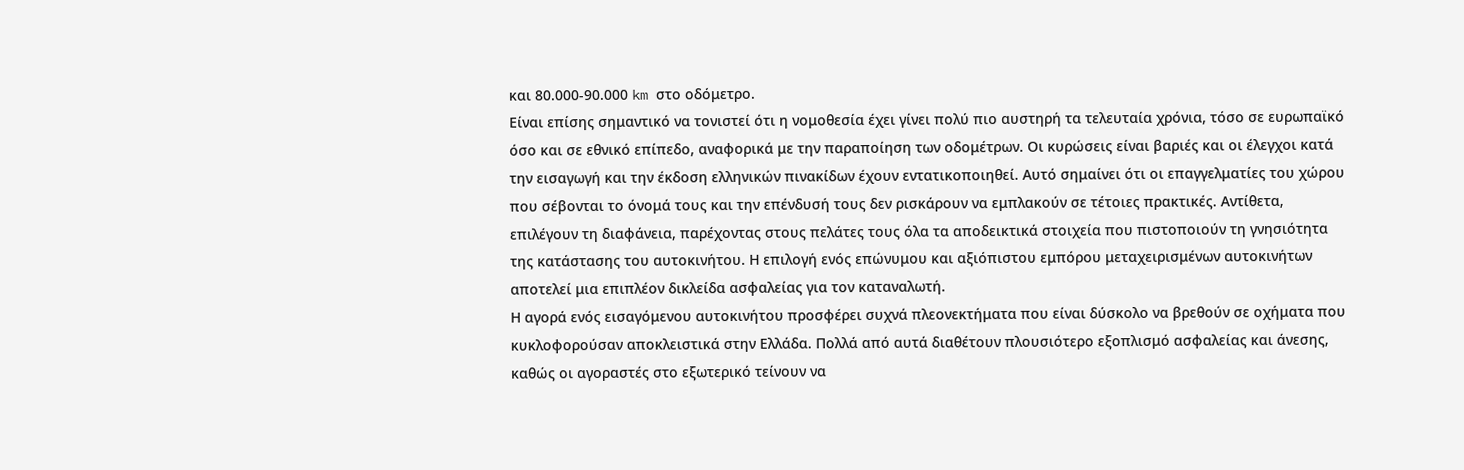και 80.000-90.000 km στο οδόμετρο.
Είναι επίσης σημαντικό να τονιστεί ότι η νομοθεσία έχει γίνει πολύ πιο αυστηρή τα τελευταία χρόνια, τόσο σε ευρωπαϊκό όσο και σε εθνικό επίπεδο, αναφορικά με την παραποίηση των οδομέτρων. Οι κυρώσεις είναι βαριές και οι έλεγχοι κατά την εισαγωγή και την έκδοση ελληνικών πινακίδων έχουν εντατικοποιηθεί. Αυτό σημαίνει ότι οι επαγγελματίες του χώρου που σέβονται το όνομά τους και την επένδυσή τους δεν ρισκάρουν να εμπλακούν σε τέτοιες πρακτικές. Αντίθετα, επιλέγουν τη διαφάνεια, παρέχοντας στους πελάτες τους όλα τα αποδεικτικά στοιχεία που πιστοποιούν τη γνησιότητα της κατάστασης του αυτοκινήτου. Η επιλογή ενός επώνυμου και αξιόπιστου εμπόρου μεταχειρισμένων αυτοκινήτων αποτελεί μια επιπλέον δικλείδα ασφαλείας για τον καταναλωτή.
Η αγορά ενός εισαγόμενου αυτοκινήτου προσφέρει συχνά πλεονεκτήματα που είναι δύσκολο να βρεθούν σε οχήματα που κυκλοφορούσαν αποκλειστικά στην Ελλάδα. Πολλά από αυτά διαθέτουν πλουσιότερο εξοπλισμό ασφαλείας και άνεσης, καθώς οι αγοραστές στο εξωτερικό τείνουν να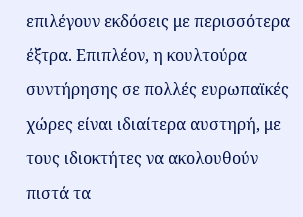επιλέγουν εκδόσεις με περισσότερα έξτρα. Επιπλέον, η κουλτούρα συντήρησης σε πολλές ευρωπαϊκές χώρες είναι ιδιαίτερα αυστηρή, με τους ιδιοκτήτες να ακολουθούν πιστά τα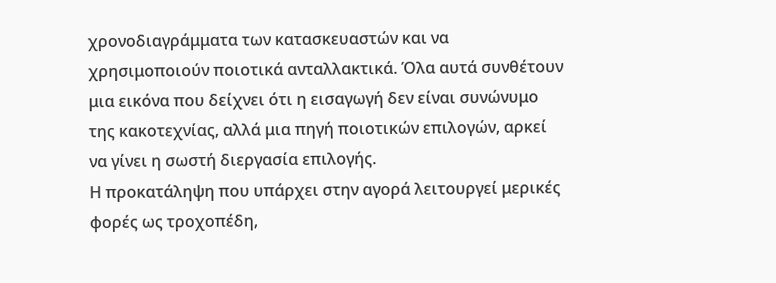χρονοδιαγράμματα των κατασκευαστών και να χρησιμοποιούν ποιοτικά ανταλλακτικά. Όλα αυτά συνθέτουν μια εικόνα που δείχνει ότι η εισαγωγή δεν είναι συνώνυμο της κακοτεχνίας, αλλά μια πηγή ποιοτικών επιλογών, αρκεί να γίνει η σωστή διεργασία επιλογής.
Η προκατάληψη που υπάρχει στην αγορά λειτουργεί μερικές φορές ως τροχοπέδη,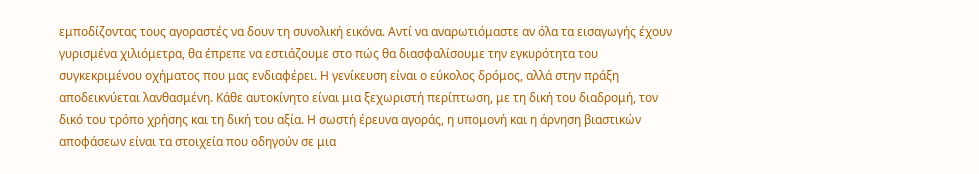εμποδίζοντας τους αγοραστές να δουν τη συνολική εικόνα. Αντί να αναρωτιόμαστε αν όλα τα εισαγωγής έχουν γυρισμένα χιλιόμετρα, θα έπρεπε να εστιάζουμε στο πώς θα διασφαλίσουμε την εγκυρότητα του συγκεκριμένου οχήματος που μας ενδιαφέρει. Η γενίκευση είναι ο εύκολος δρόμος, αλλά στην πράξη αποδεικνύεται λανθασμένη. Κάθε αυτοκίνητο είναι μια ξεχωριστή περίπτωση, με τη δική του διαδρομή, τον δικό του τρόπο χρήσης και τη δική του αξία. Η σωστή έρευνα αγοράς, η υπομονή και η άρνηση βιαστικών αποφάσεων είναι τα στοιχεία που οδηγούν σε μια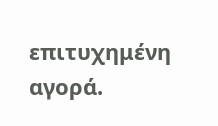επιτυχημένη αγορά.